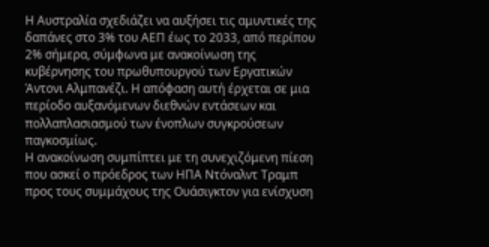Η Αυστραλία σχεδιάζει να αυξήσει τις αμυντικές της δαπάνες στο 3% του ΑΕΠ έως το 2033, από περίπου 2% σήμερα, σύμφωνα με ανακοίνωση της κυβέρνησης του πρωθυπουργού των Εργατικών Άντονι Αλμπανέζι. Η απόφαση αυτή έρχεται σε μια περίοδο αυξανόμενων διεθνών εντάσεων και πολλαπλασιασμού των ένοπλων συγκρούσεων παγκοσμίως.
Η ανακοίνωση συμπίπτει με τη συνεχιζόμενη πίεση που ασκεί ο πρόεδρος των ΗΠΑ Ντόναλντ Τραμπ προς τους συμμάχους της Ουάσιγκτον για ενίσχυση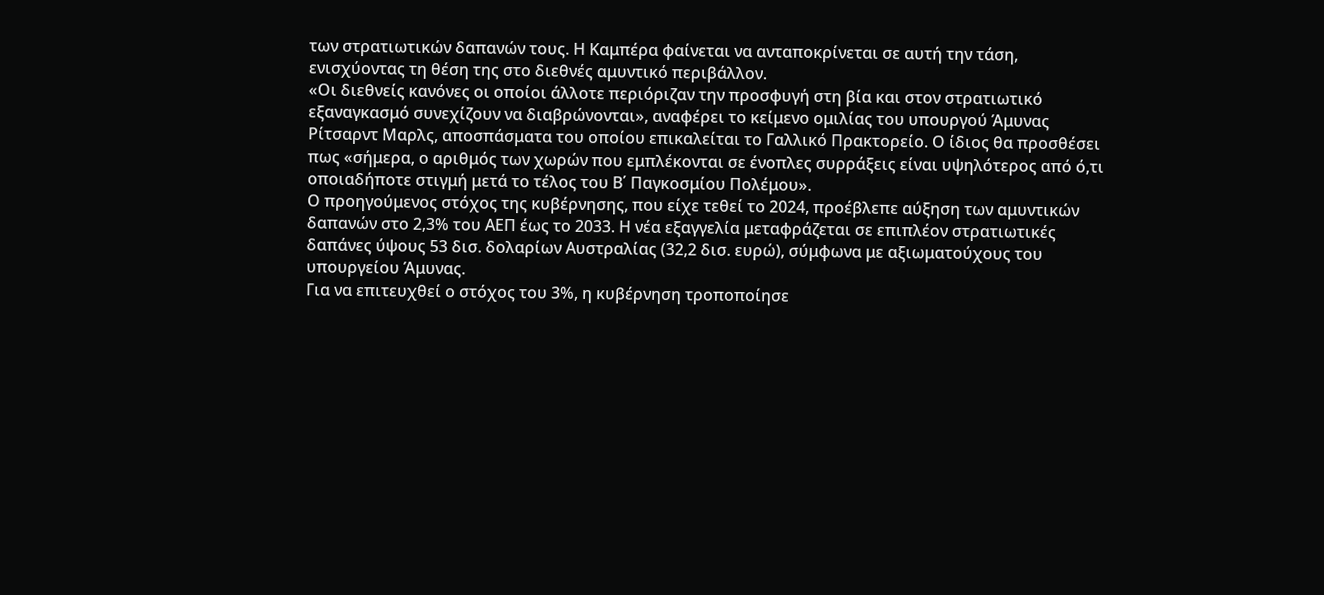των στρατιωτικών δαπανών τους. Η Καμπέρα φαίνεται να ανταποκρίνεται σε αυτή την τάση, ενισχύοντας τη θέση της στο διεθνές αμυντικό περιβάλλον.
«Οι διεθνείς κανόνες οι οποίοι άλλοτε περιόριζαν την προσφυγή στη βία και στον στρατιωτικό εξαναγκασμό συνεχίζουν να διαβρώνονται», αναφέρει το κείμενο ομιλίας του υπουργού Άμυνας Ρίτσαρντ Μαρλς, αποσπάσματα του οποίου επικαλείται το Γαλλικό Πρακτορείο. Ο ίδιος θα προσθέσει πως «σήμερα, ο αριθμός των χωρών που εμπλέκονται σε ένοπλες συρράξεις είναι υψηλότερος από ό,τι οποιαδήποτε στιγμή μετά το τέλος του Β΄ Παγκοσμίου Πολέμου».
Ο προηγούμενος στόχος της κυβέρνησης, που είχε τεθεί το 2024, προέβλεπε αύξηση των αμυντικών δαπανών στο 2,3% του ΑΕΠ έως το 2033. Η νέα εξαγγελία μεταφράζεται σε επιπλέον στρατιωτικές δαπάνες ύψους 53 δισ. δολαρίων Αυστραλίας (32,2 δισ. ευρώ), σύμφωνα με αξιωματούχους του υπουργείου Άμυνας.
Για να επιτευχθεί ο στόχος του 3%, η κυβέρνηση τροποποίησε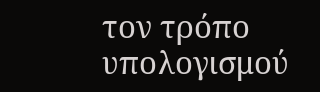τον τρόπο υπολογισμού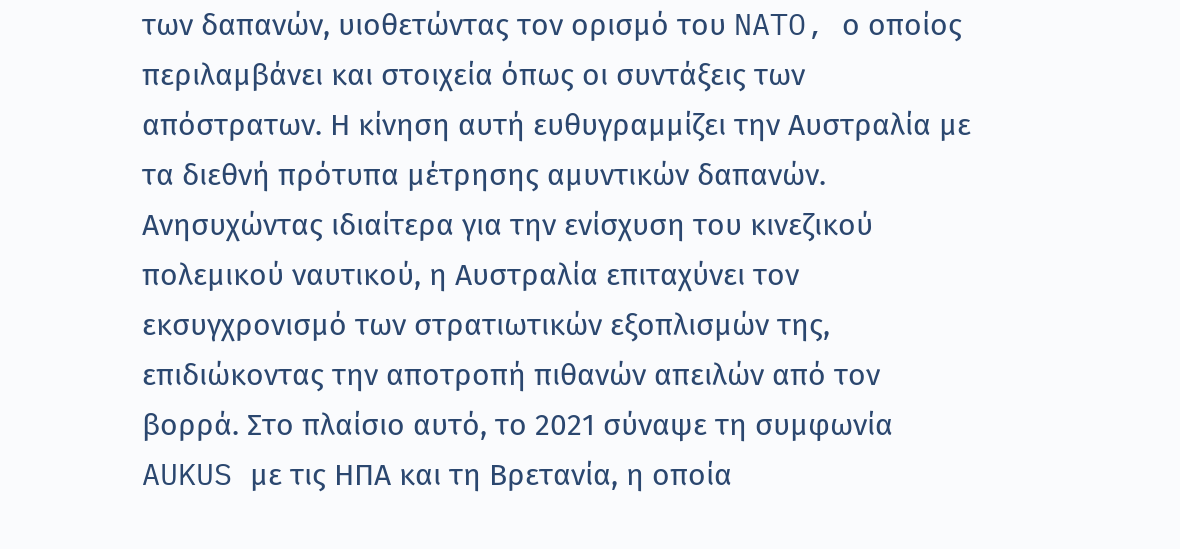των δαπανών, υιοθετώντας τον ορισμό του NATO, ο οποίος περιλαμβάνει και στοιχεία όπως οι συντάξεις των απόστρατων. Η κίνηση αυτή ευθυγραμμίζει την Αυστραλία με τα διεθνή πρότυπα μέτρησης αμυντικών δαπανών.
Ανησυχώντας ιδιαίτερα για την ενίσχυση του κινεζικού πολεμικού ναυτικού, η Αυστραλία επιταχύνει τον εκσυγχρονισμό των στρατιωτικών εξοπλισμών της, επιδιώκοντας την αποτροπή πιθανών απειλών από τον βορρά. Στο πλαίσιο αυτό, το 2021 σύναψε τη συμφωνία AUKUS με τις ΗΠΑ και τη Βρετανία, η οποία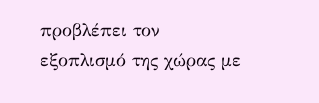προβλέπει τον εξοπλισμό της χώρας με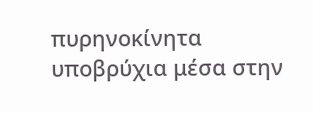πυρηνοκίνητα υποβρύχια μέσα στην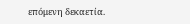επόμενη δεκαετία.